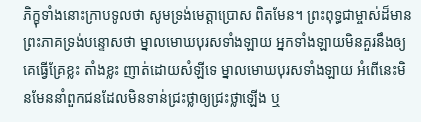ភិក្ខុទាំងនោះក្រាបទូលថា សូមទ្រង់មេត្តាប្រោស ពិតមែន។ ព្រះពុទ្ធជាម្ចាស់ដ៏មានព្រះភាគទ្រង់បន្ទោសថា ម្នាលមោឃបុរសទាំងឡាយ អ្នកទាំងឡាយមិនគួរនឹងឲ្យគេធ្វើគ្រែខ្លះ តាំងខ្លះ ញាត់ដោយសំឡីទេ ម្នាលមោឃបុរសទាំងឡាយ អំពើនេះមិនមែននាំពួកជនដែលមិនទាន់ជ្រះថ្លាឲ្យជ្រះថ្លាឡើង ឬ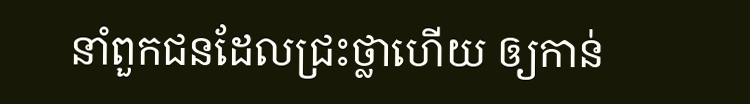នាំពួកជនដែលជ្រះថ្លាហើយ ឲ្យកាន់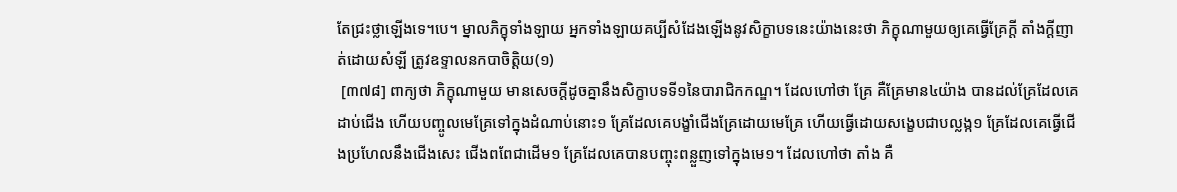តែជ្រះថ្លាឡើងទេ។បេ។ ម្នាលភិក្ខុទាំងឡាយ អ្នកទាំងឡាយគប្បីសំដែងឡើងនូវសិក្ខាបទនេះយ៉ាងនេះថា ភិក្ខុណាមួយឲ្យគេធ្វើគ្រែក្តី តាំងក្តីញាត់ដោយសំឡី ត្រូវឧទ្ទាលនកបាចិត្តិយ(១)
 [៣៧៨] ពាក្យថា ភិក្ខុណាមួយ មានសេចក្តីដូចគ្នានឹងសិក្ខាបទទី១នៃបារាជិកកណ្ឌ។ ដែលហៅថា គ្រែ គឺគ្រែមាន៤យ៉ាង បានដល់គ្រែដែលគេដាប់ជើង ហើយបញ្ចូលមេគ្រែទៅក្នុងដំណាប់នោះ១ គ្រែដែលគេបង្ខាំជើងគ្រែដោយមេគ្រែ ហើយធ្វើដោយសង្ខេបជាបល្លង្ក១ គ្រែដែលគេធ្វើជើងប្រហែលនឹងជើងសេះ ជើងពពែជាដើម១ គ្រែដែលគេបានបញ្ចុះពន្លួញទៅក្នុងមេ១។ ដែលហៅថា តាំង គឺ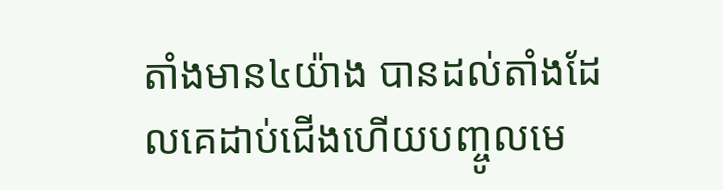តាំងមាន៤យ៉ាង បានដល់តាំងដែលគេដាប់ជើងហើយបញ្ចូលមេ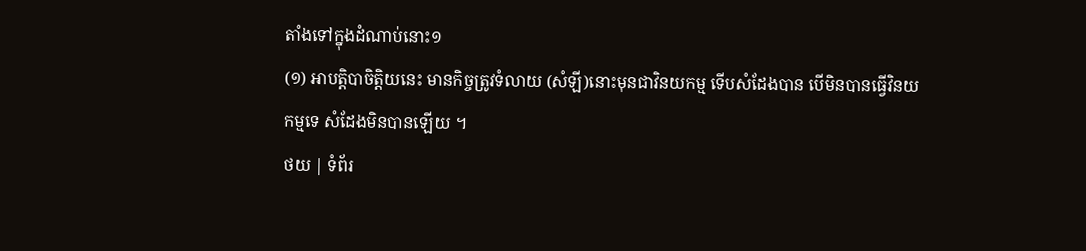តាំងទៅក្នុងដំណាប់នោះ១
(១) អាបត្តិបាចិត្តិយនេះ មានកិច្ចត្រូវទំលាយ (សំឡី)នោះមុនជាវិនយកម្ម ទើបសំដែងបាន បើមិនបានធ្វើវិនយកម្មទេ សំដែងមិនបានឡើយ ។
ថយ | ទំព័រ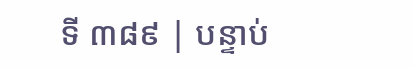ទី ៣៨៩ | បន្ទាប់